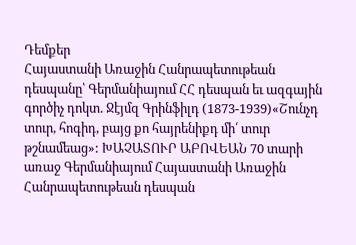Դեմքեր
Հայաստանի Առաջին Հանրապետութեան դեսպանը՝ Գերմանիայում ՀՀ դեսպան եւ ազգային գործիչ դոկտ. Ջէյմզ Գրինֆիլդ (1873-1939)«Շունչդ տուր, հոգիդ, բայց քո հայրենիքդ մի՛ տուր թշնամեաց»: ԽԱՉԱՏՈՒՐ ԱԲՈՎԵԱՆ 70 տարի առաջ Գերմանիայում Հայաստանի Առաջին Հանրապետութեան դեսպան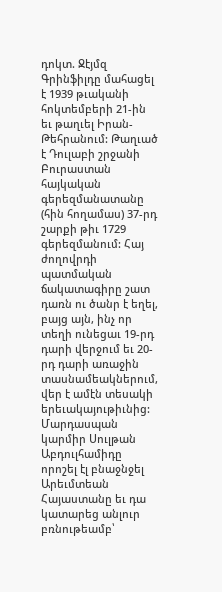դոկտ. Ջէյմզ Գրինֆիլդը մահացել է 1939 թւականի հոկտեմբերի 21-ին եւ թաղւել Իրան-Թեհրանում: Թաղւած է Դուլաբի շրջանի Բուրաստան հայկական գերեզմանատանը (հին հողամաս) 37-րդ շարքի թիւ 1729 գերեզմանում: Հայ ժողովրդի պատմական ճակատագիրը շատ դառն ու ծանր է եղել, բայց այն, ինչ որ տեղի ունեցաւ 19-րդ դարի վերջում եւ 20-րդ դարի առաջին տասնամեակներում, վեր է ամէն տեսակի երեւակայութիւնից: Մարդասպան կարմիր Սուլթան Աբդուլհամիդը որոշել էլ բնաջնջել Արեւմտեան Հայաստանը եւ դա կատարեց անլուր բռնութեամբ՝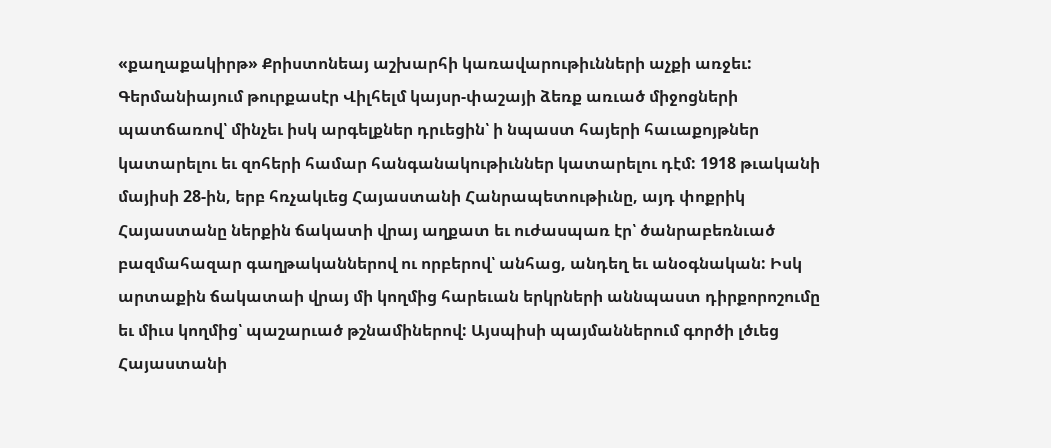«քաղաքակիրթ» Քրիստոնեայ աշխարհի կառավարութիւնների աչքի առջեւ: Գերմանիայում թուրքասէր Վիլհելմ կայսր-փաշայի ձեռք առւած միջոցների պատճառով՝ մինչեւ իսկ արգելքներ դրւեցին՝ ի նպաստ հայերի հաւաքոյթներ կատարելու եւ զոհերի համար հանգանակութիւններ կատարելու դէմ: 1918 թւականի մայիսի 28-ին, երբ հռչակւեց Հայաստանի Հանրապետութիւնը, այդ փոքրիկ Հայաստանը ներքին ճակատի վրայ աղքատ եւ ուժասպառ էր՝ ծանրաբեռնւած բազմահազար գաղթականներով ու որբերով՝ անհաց, անդեղ եւ անօգնական: Իսկ արտաքին ճակատաի վրայ մի կողմից հարեւան երկրների աննպաստ դիրքորոշումը եւ միւս կողմից՝ պաշարւած թշնամիներով: Այսպիսի պայմաններում գործի լծւեց Հայաստանի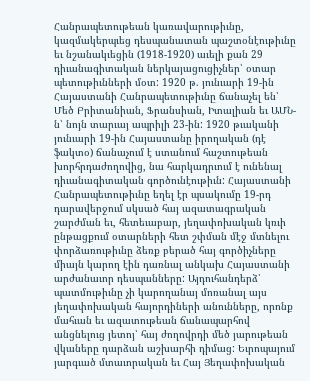Հանրապետութեան կառավարութիւնը, կազմակերպւեց դեսպանատան պաշտօնէութիւնը եւ նշանակւեցին (1918-1920) աւելի քան 29 դիւանագիտական ներկայացուցիչներ՝ օտար պետութիւնների մօտ: 1920 թ. յունւարի 19-ին Հայաստանի Հանրապետութիւնը ճանաչել են՝ Մեծ Բրիտանիան, Ֆրանսիան, Իտալիան եւ ԱՄՆ-ն՝ նոյն տարւայ ապրիլի 23-ին: 1920 թւականի յունւարի 19-ին Հայաստանը իրողական (դէ ֆակտօ) ճանաչում է ստանում հաշտութեան խորհրդաժողովից, նա հարկադրւում է ունենալ դիւանագիտական գործունէութիւն: Հայաստանի Հանրապետութիւնը եղել էր պսակումը 19-րդ դարավերջում սկսած հայ ազատագրական շարժման եւ, հետեւաբար, յեղափոխական կռւի ընթացքում օտարների հետ շփման մէջ մտնելու փորձառութիւնը ձեռք բերած հայ գործիչները միայն կարող էին դառնալ անկախ Հայաստանի արժանաւոր դեսպանները: Այդուհանդերձ՝ պատմութիւնը չի կարողանայ մոռանալ այս յեղափոխական հայորդիների անունները, որոնք մահւան եւ ազատութեան ճանապարհով անցնելուց յետոյ՝ հայ ժողովրդի մեծ յարութեան վկաները դարձան աշխարհի դիմաց: Եւրոպայում յարգւած մտաւորական եւ Հայ Յեղափոխական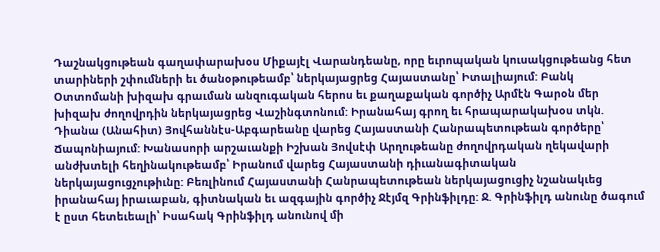Դաշնակցութեան գաղափարախօս Միքայէլ Վարանդեանը, որը եւրոպական կուսակցութեանց հետ տարիների շփումների եւ ծանօթութեամբ՝ ներկայացրեց Հայաստանը՝ Իտալիայում: Բանկ Օտտոմանի խիզախ գրաւման անզուգական հերոս եւ քաղաքական գործիչ Արմէն Գարօն մեր խիզախ ժողովրդին ներկայացրեց Վաշինգտոնում: Իրանահայ գրող եւ հրապարակախօս տկն. Դիանա (Անահիտ) Յովհաննէս-Աբգարեանը վարեց Հայաստանի Հանրապետութեան գործերը՝ Ճապոնիայում: Խանասորի արշաւանքի Իշխան Յովսէփ Արղութեանը ժողովրդական ղեկավարի անժխտելի հեղինակութեամբ՝ Իրանում վարեց Հայաստանի դիւանագիտական ներկայացուցչութիւնը: Բեռլինում Հայաստանի Հանրապետութեան ներկայացուցիչ նշանակւեց իրանահայ իրաւաբան, գիտնական եւ ազգային գործիչ Ջէյմզ Գրինֆիլդը: Ջ. Գրինֆիլդ անունը ծագում է ըստ հետեւեալի՝ Իսահակ Գրինֆիլդ անունով մի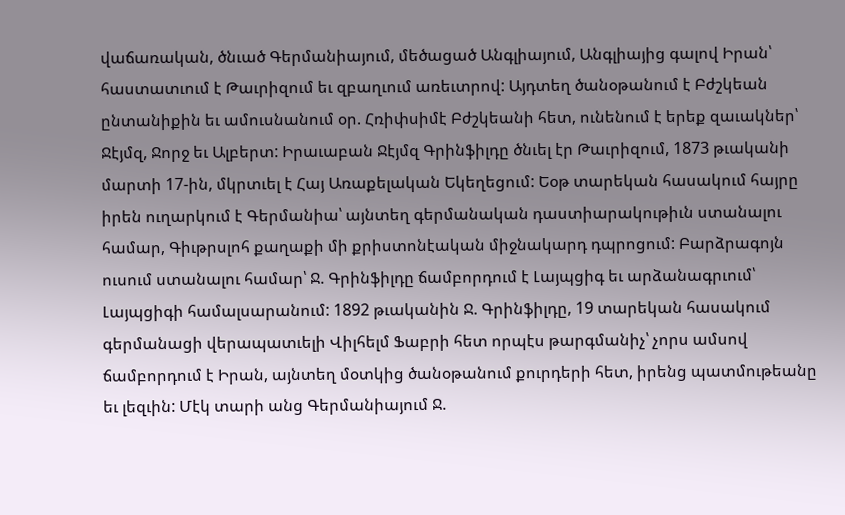վաճառական, ծնւած Գերմանիայում, մեծացած Անգլիայում, Անգլիայից գալով Իրան՝ հաստատւում է Թաւրիզում եւ զբաղւում առեւտրով: Այդտեղ ծանօթանում է Բժշկեան ընտանիքին եւ ամուսնանում օր. Հռիփսիմէ Բժշկեանի հետ, ունենում է երեք զաւակներ՝ Ջէյմզ, Ջորջ եւ Ալբերտ: Իրաւաբան Ջէյմզ Գրինֆիլդը ծնւել էր Թաւրիզում, 1873 թւականի մարտի 17-ին, մկրտւել է Հայ Առաքելական Եկեղեցում: Եօթ տարեկան հասակում հայրը իրեն ուղարկում է Գերմանիա՝ այնտեղ գերմանական դաստիարակութիւն ստանալու համար, Գիւթրսլոհ քաղաքի մի քրիստոնէական միջնակարդ դպրոցում: Բարձրագոյն ուսում ստանալու համար՝ Ջ. Գրինֆիլդը ճամբորդում է Լայպցիգ եւ արձանագրւում՝ Լայպցիգի համալսարանում: 1892 թւականին Ջ. Գրինֆիլդը, 19 տարեկան հասակում գերմանացի վերապատւելի Վիլհելմ Ֆաբրի հետ որպէս թարգմանիչ՝ չորս ամսով ճամբորդում է Իրան, այնտեղ մօտկից ծանօթանում քուրդերի հետ, իրենց պատմութեանը եւ լեզւին: Մէկ տարի անց Գերմանիայում Ջ.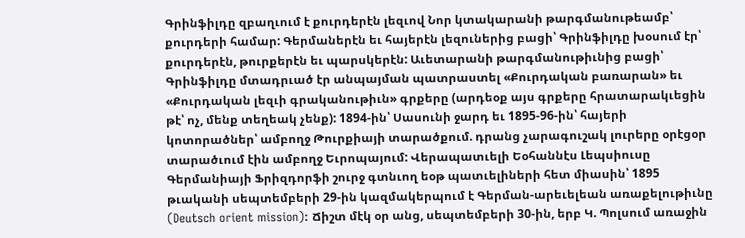Գրինֆիլդը զբաղւում է քուրդերէն լեզւով Նոր կտակարանի թարգմանութեամբ՝ քուրդերի համար: Գերմաներէն եւ հայերէն լեզուներից բացի՝ Գրինֆիլդը խօսում էր՝ քուրդերէն, թուրքերէն եւ պարսկերէն: Աւետարանի թարգմանութիւնից բացի՝ Գրինֆիլդը մտադրւած էր անպայման պատրաստել «Քուրդական բառարան» եւ «Քուրդական լեզւի գրականութիւն» գրքերը (արդեօք այս գրքերը հրատարակւեցին թէ՝ ոչ, մենք տեղեակ չենք): 1894-ին՝ Սասունի ջարդ եւ 1895-96-ին՝ հայերի կոտորածներ՝ ամբողջ Թուրքիայի տարածքում. դրանց չարագուշակ լուրերը օրէցօր տարածւում էին ամբողջ Եւրոպայում: Վերապատւելի Եօհաննէս Լեպսիուսը Գերմանիայի Ֆրիզդորֆի շուրջ գտնւող եօթ պատւելիների հետ միասին՝ 1895 թւականի սեպտեմբերի 29-ին կազմակերպում է Գերման-արեւելեան առաքելութիւնը (Deutsch orient mission): Ճիշտ մէկ օր անց, սեպտեմբերի 30-ին, երբ Կ. Պոլսում առաջին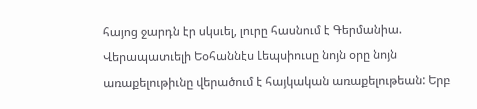հայոց ջարդն էր սկսւել, լուրը հասնում է Գերմանիա. Վերապատւելի Եօհաննէս Լեպսիուսը նոյն օրը նոյն առաքելութիւնը վերածում է հայկական առաքելութեան: Երբ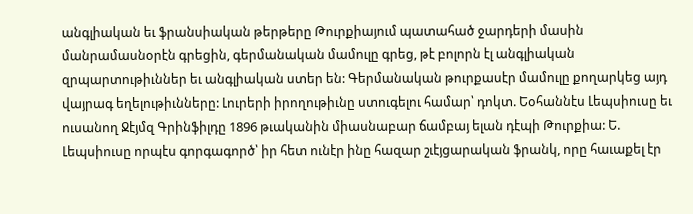անգլիական եւ ֆրանսիական թերթերը Թուրքիայում պատահած ջարդերի մասին մանրամասնօրէն գրեցին, գերմանական մամուլը գրեց, թէ բոլորն էլ անգլիական զրպարտութիւններ եւ անգլիական ստեր են: Գերմանական թուրքասէր մամուլը քողարկեց այդ վայրագ եղելութիւնները: Լուրերի իրողութիւնը ստուգելու համար՝ դոկտ. Եօհաննէս Լեպսիուսը եւ ուսանող Ջէյմզ Գրինֆիլդը 1896 թւականին միասնաբար ճամբայ ելան դէպի Թուրքիա: Ե. Լեպսիուսը որպէս գորգագործ՝ իր հետ ունէր ինը հազար շւէյցարական ֆրանկ, որը հաւաքել էր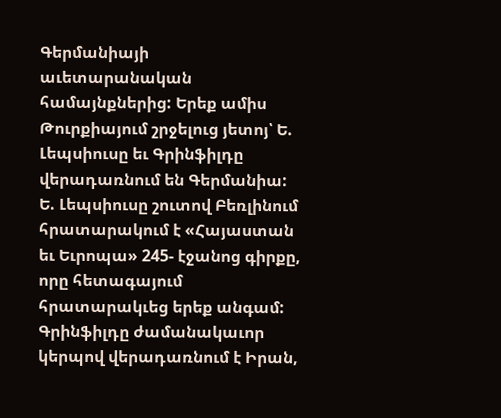Գերմանիայի աւետարանական համայնքներից: Երեք ամիս Թուրքիայում շրջելուց յետոյ՝ Ե. Լեպսիուսը եւ Գրինֆիլդը վերադառնում են Գերմանիա: Ե. Լեպսիուսը շուտով Բեռլինում հրատարակում է «Հայաստան եւ Եւրոպա» 245- էջանոց գիրքը, որը հետագայում հրատարակւեց երեք անգամ: Գրինֆիլդը ժամանակաւոր կերպով վերադառնում է Իրան,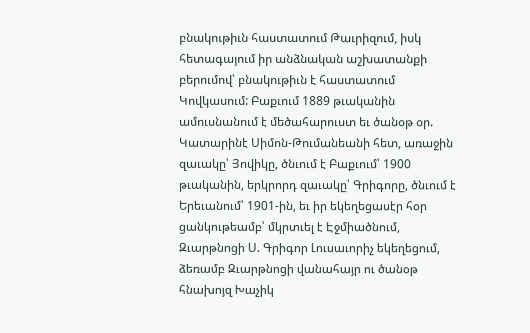բնակութիւն հաստատում Թաւրիզում, իսկ հետագայում իր անձնական աշխատանքի բերումով՝ բնակութիւն է հաստատում Կովկասում: Բաքւում 1889 թւականին ամուսնանում է մեծահարուստ եւ ծանօթ օր. Կատարինէ Սիմոն-Թումանեանի հետ, առաջին զաւակը՝ Յովիկը, ծնւում է Բաքւում՝ 1900 թւականին, երկրորդ զաւակը՝ Գրիգորը, ծնւում է Երեւանում՝ 1901-ին, եւ իր եկեղեցասէր հօր ցանկութեամբ՝ մկրտւել է Էջմիածնում, Զւարթնոցի Ս. Գրիգոր Լուսաւորիչ եկեղեցում, ձեռամբ Զւարթնոցի վանահայր ու ծանօթ հնախոյզ Խաչիկ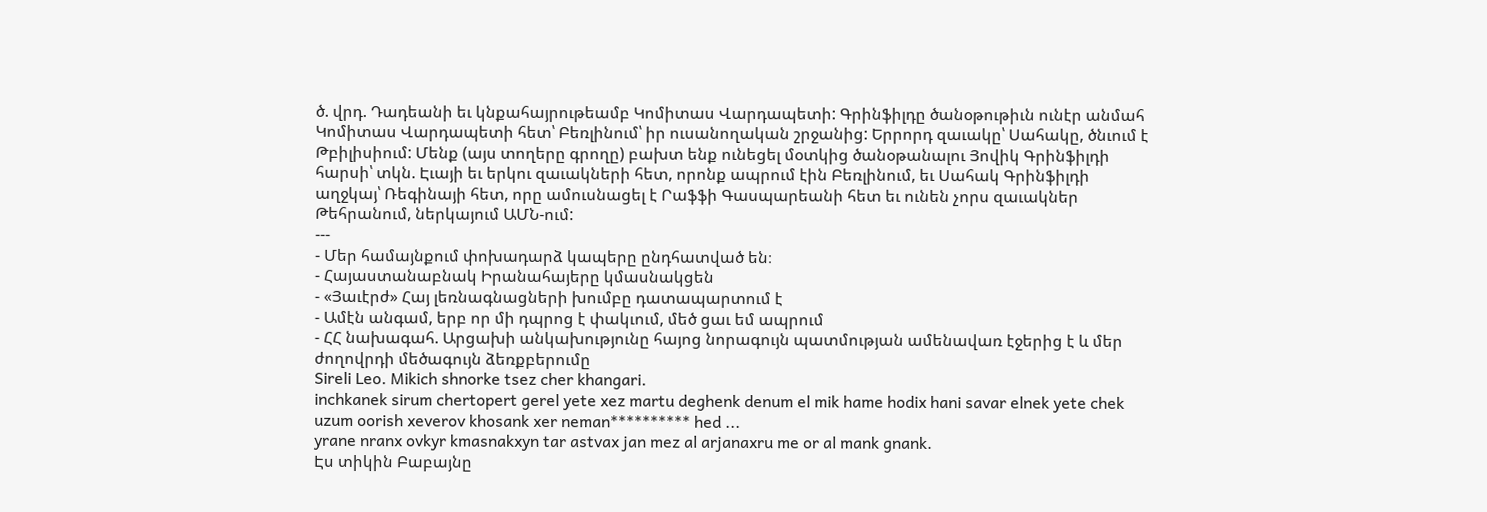ծ. վրդ. Դադեանի եւ կնքահայրութեամբ Կոմիտաս Վարդապետի: Գրինֆիլդը ծանօթութիւն ունէր անմահ Կոմիտաս Վարդապետի հետ՝ Բեռլինում՝ իր ուսանողական շրջանից: Երրորդ զաւակը՝ Սահակը, ծնւում է Թբիլիսիում: Մենք (այս տողերը գրողը) բախտ ենք ունեցել մօտկից ծանօթանալու Յովիկ Գրինֆիլդի հարսի՝ տկն. Էւայի եւ երկու զաւակների հետ, որոնք ապրում էին Բեռլինում, եւ Սահակ Գրինֆիլդի աղջկայ՝ Ռեգինայի հետ, որը ամուսնացել է Րաֆֆի Գասպարեանի հետ եւ ունեն չորս զաւակներ Թեհրանում, ներկայում ԱՄՆ-ում:
---
- Մեր համայնքում փոխադարձ կապերը ընդհատված են։
- Հայաստանաբնակ Իրանահայերը կմասնակցեն
- «Յաւէրժ» Հայ լեռնագնացների խումբը դատապարտում է
- Ամէն անգամ, երբ որ մի դպրոց է փակւում, մեծ ցաւ եմ ապրում
- ՀՀ նախագահ. Արցախի անկախությունը հայոց նորագույն պատմության ամենավառ էջերից է և մեր ժողովրդի մեծագույն ձեռքբերումը
Sireli Leo. Mikich shnorke tsez cher khangari.
inchkanek sirum chertopert gerel yete xez martu deghenk denum el mik hame hodix hani savar elnek yete chek uzum oorish xeverov khosank xer neman********** hed ...
yrane nranx ovkyr kmasnakxyn tar astvax jan mez al arjanaxru me or al mank gnank.
Էս տիկին Բաբայնը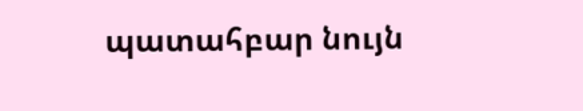պատահբար նույն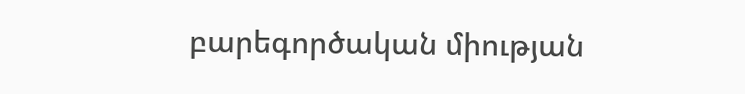բարեգործական միության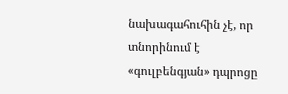նախագահուհին չէ, որ տնորինում է «գուլբենգյան» դպրոցը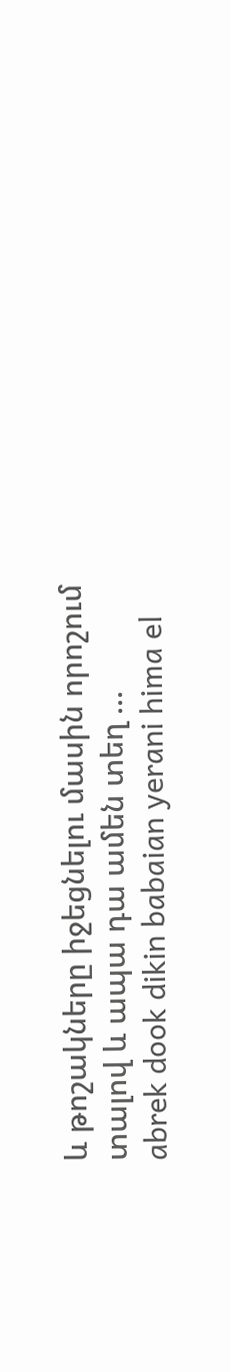և թոշակները իջեցնելու մասին որոշում տալով և ապա դա ամեն տեղ ...
abrek dook dikin babaian yerani hima el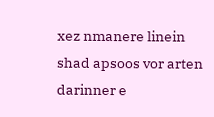xez nmanere linein shad apsoos vor arten darinner e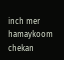inch mer hamaykoom chekan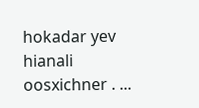hokadar yev hianali oosxichner . ...